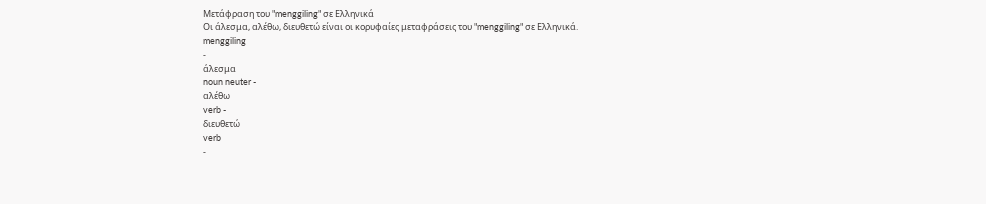Μετάφραση του "menggiling" σε Ελληνικά
Οι άλεσμα, αλέθω, διευθετώ είναι οι κορυφαίες μεταφράσεις του "menggiling" σε Ελληνικά.
menggiling
-
άλεσμα
noun neuter -
αλέθω
verb -
διευθετώ
verb
-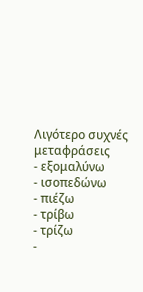Λιγότερο συχνές μεταφράσεις
- εξομαλύνω
- ισοπεδώνω
- πιέζω
- τρίβω
- τρίζω
-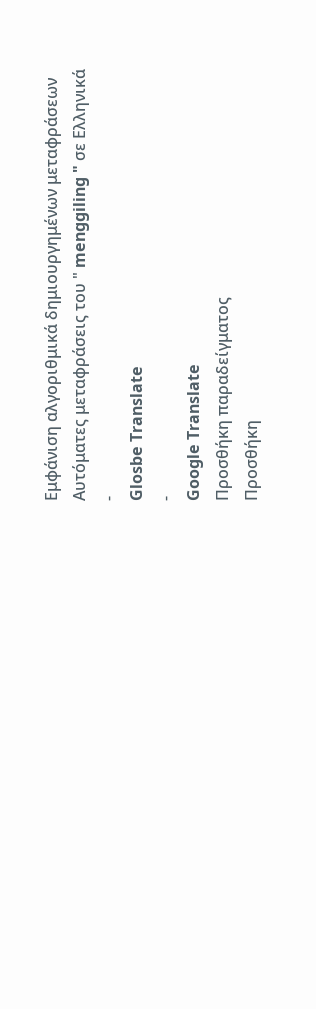Εμφάνιση αλγοριθμικά δημιουργημένων μεταφράσεων
Αυτόματες μεταφράσεις του " menggiling " σε Ελληνικά
-
Glosbe Translate
-
Google Translate
Προσθήκη παραδείγματος
Προσθήκη